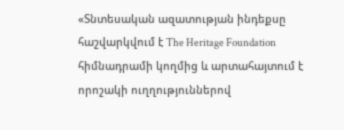«Տնտեսական ազատության ինդեքսը հաշվարկվում է The Heritage Foundation հիմնադրամի կողմից և արտահայտում է որոշակի ուղղություններով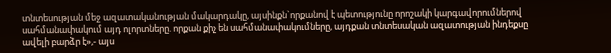տնտեսության մեջ ազատականության մակարդակը, այսինքն`որքանով է պետությունը որոշակի կարգավորումներով սահմանափակում այդ ոլորտները. որքան քիչ են սահմանափակումները, այդքան տնտեսական ազատության ինդեքսը ավելի բարձր է»,- այս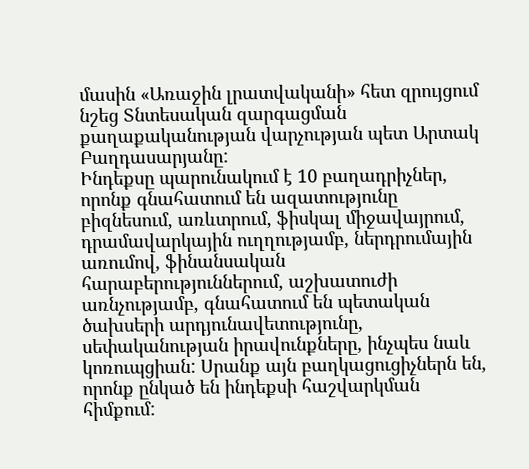մասին «Առաջին լրատվականի» հետ զրույցում նշեց Տնտեսական զարգացման քաղաքականության վարչության պետ Արտակ Բաղդասարյանը:
Ինդեքսը պարունակում է 10 բաղադրիչներ, որոնք գնահատում են ազատությունը բիզնեսում, առևտրում, ֆիսկալ միջավայրում, դրամավարկային ուղղությամբ, ներդրումային առումով, ֆինանսական հարաբերություններում, աշխատուժի առնչությամբ, գնահատում են պետական ծախսերի արդյունավետությունը, սեփականության իրավունքները, ինչպես նաև կոռուպցիան: Սրանք այն բաղկացուցիչներն են, որոնք ընկած են ինդեքսի հաշվարկման հիմքում: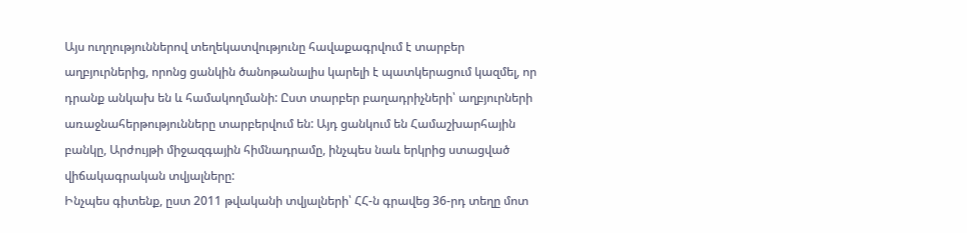Այս ուղղություններով տեղեկատվությունը հավաքագրվում է տարբեր աղբյուրներից, որոնց ցանկին ծանոթանալիս կարելի է պատկերացում կազմել, որ դրանք անկախ են և համակողմանի: Ըստ տարբեր բաղադրիչների՝ աղբյուրների առաջնահերթությունները տարբերվում են: Այդ ցանկում են Համաշխարհային բանկը, Արժույթի միջազգային հիմնադրամը, ինչպես նաև երկրից ստացված վիճակագրական տվյալները:
Ինչպես գիտենք, ըստ 2011 թվականի տվյալների՝ ՀՀ-ն գրավեց 36-րդ տեղը մոտ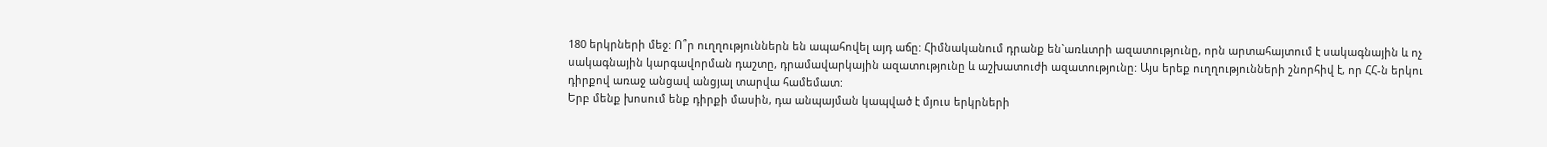180 երկրների մեջ: Ո՞ր ուղղություններն են ապահովել այդ աճը: Հիմնականում դրանք են`առևտրի ազատությունը, որն արտահայտում է սակագնային և ոչ սակագնային կարգավորման դաշտը, դրամավարկային ազատությունը և աշխատուժի ազատությունը: Այս երեք ուղղությունների շնորհիվ է, որ ՀՀ-ն երկու դիրքով առաջ անցավ անցյալ տարվա համեմատ:
Երբ մենք խոսում ենք դիրքի մասին, դա անպայման կապված է մյուս երկրների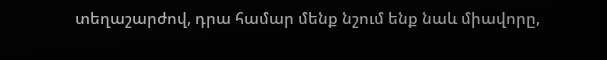տեղաշարժով, դրա համար մենք նշում ենք նաև միավորը,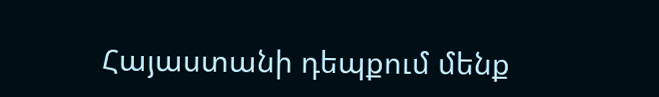Հայաստանի դեպքում մենք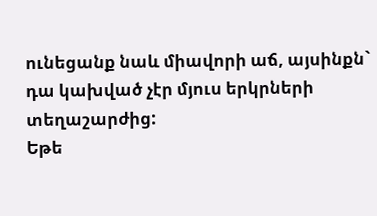ունեցանք նաև միավորի աճ, այսինքն` դա կախված չէր մյուս երկրների տեղաշարժից:
Եթե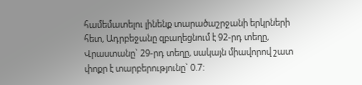համեմատելու լինենք տարածաշրջանի երկրների հետ, Ադրբեջանը զբաղեցնում է 92-րդ տեղը, Վրաստանը` 29-րդ տեղը, սակայն միավորով շատ փոքր է տարբերությունը` 0.7: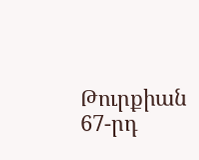Թուրքիան 67-րդ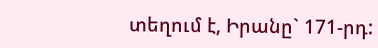տեղում է, Իրանը` 171-րդ: